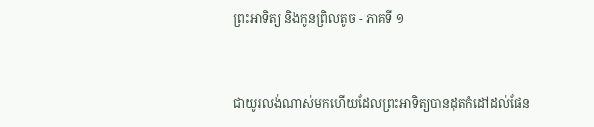ព្រះអាទិត្យ និងកូនព្រិលតូច - ភាគទី ១


ជាយូរលង់ណាស់មកហើយដែលព្រះអាទិត្យបានដុតកំដៅដល់ផែន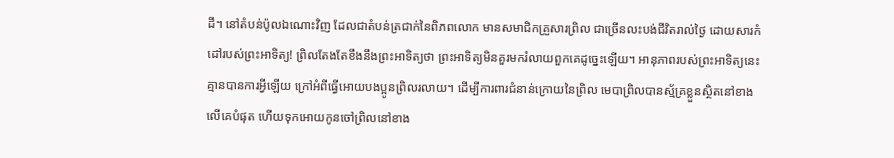ដី។ នៅតំបន់ប៉ូលឯណោះវិញ ដែលជាតំបន់ត្រជាក់នៃពិភពលោក មានសមាជិកគ្រួសារព្រិល ជាច្រើនលះបង់ជីវិតរាល់ថ្ងៃ ដោយសារកំដៅរបស់ព្រះអាទិត្យ! ព្រិលតែងតែខឹងនឹងព្រះអាទិត្យថា ព្រះអាទិត្យមិនគួរមករំលាយពួកគេដូច្នេះឡើយ។ អានុភាពរបស់ព្រះអាទិត្យនេះ គ្មានបានការអី្វឡើយ ក្រៅអំពីធ្វើអោយបងប្អូនព្រិលរលាយ។ ដើម្បីការពារជំនាន់ក្រោយនៃព្រិល មេបាព្រិលបានស្ម័គ្រខ្លួនសិ្ថតនៅខាងលើគេបំផុត ហើយទុកអោយកូនចៅព្រិលនៅខាង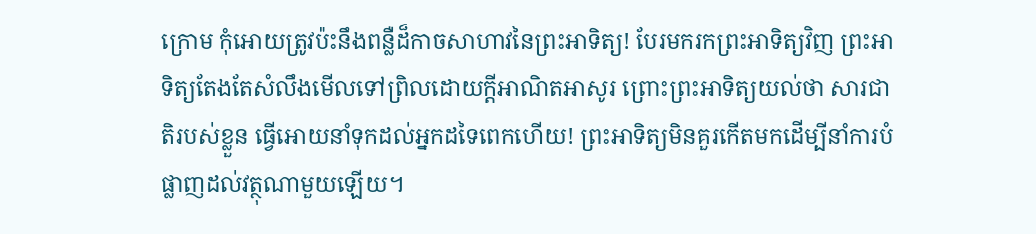ក្រោម កុំអោយត្រូវប៉ះនឹងពន្លឺដ៏កាចសាហាវនៃព្រះអាទិត្យ! បែរមករកព្រះអាទិត្យវិញ ព្រះអាទិត្យតែងតែសំលឹងមើលទៅព្រិលដោយក្តីអាណិតអាសូរ ព្រោះព្រះអាទិត្យយល់ថា សារជាតិរបស់ខ្លួន ធ្វើអោយនាំទុកដល់អ្នកដទៃពេកហើយ! ព្រះអាទិត្យមិនគួរកើតមកដើម្បីនាំការបំផ្លាញដល់វត្ថុណាមួយឡើយ។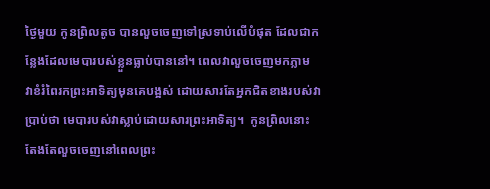ថ្ងៃមួយ កូនព្រិលតូច បានលួចចេញទៅស្រទាប់លើបំផុត ដែលជាកន្លែងដែលមេបារបស់ខ្លួនធ្លាប់បាននៅ។ ពេលវាលួចចេញមកភ្លាម វាខំរំពៃរកព្រះអាទិត្យមុនគេបង្អស់ ដោយសារតែអ្នកជិតខាងរបស់វាប្រាប់ថា មេបារបស់វាស្លាប់ដោយសារព្រះអាទិត្យ។  កូនព្រិលនោះ តែងតែលួចចេញនៅពេលព្រះ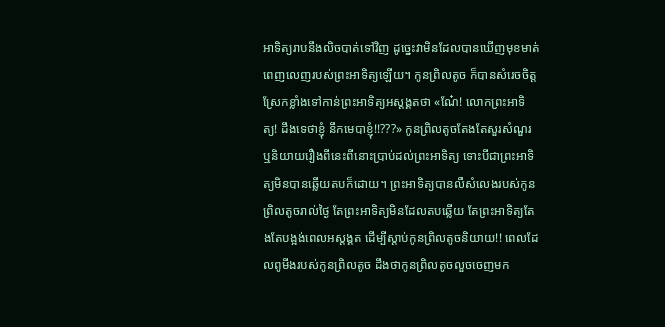អាទិត្យរាបនឹងលិចបាត់ទៅវិញ ដូច្នេះវាមិនដែលបានឃើញមុខមាត់ពេញលេញរបស់ព្រះអាទិត្យឡើយ។ កូនព្រិលតូច ក៏បានសំរេចចិត្តស្រែកខ្លាំងទៅកាន់ព្រះអាទិត្យអស្តង្គតថា «ណែ៎! លោកព្រះអាទិត្យ! ដឹងទេថាខ្ញុំ នឹកមេបាខ្ញុំ!!???» កូនព្រិលតូចតែងតែសួរសំណួរ ឬនិយាយរឿងពីនេះពីនោះប្រាប់ដល់ព្រះអាទិត្យ ទោះបីជាព្រះអាទិត្យមិនបានឆ្លើយតបក៏ដោយ។ ព្រះអាទិត្យបានលឺសំលេងរបស់កូនព្រិលតូចរាល់ថ្ងៃ តែព្រះអាទិត្យមិនដែលតបឆ្លើយ តែព្រះអាទិត្យតែងតែបង្អង់ពេលអស្តង្គត ដើម្បីស្តាប់កូនព្រិលតូចនិយាយ!! ពេលដែលពូមីងរបស់កូនព្រិលតូច ដឹងថាកូនព្រិលតូចលួចចេញមក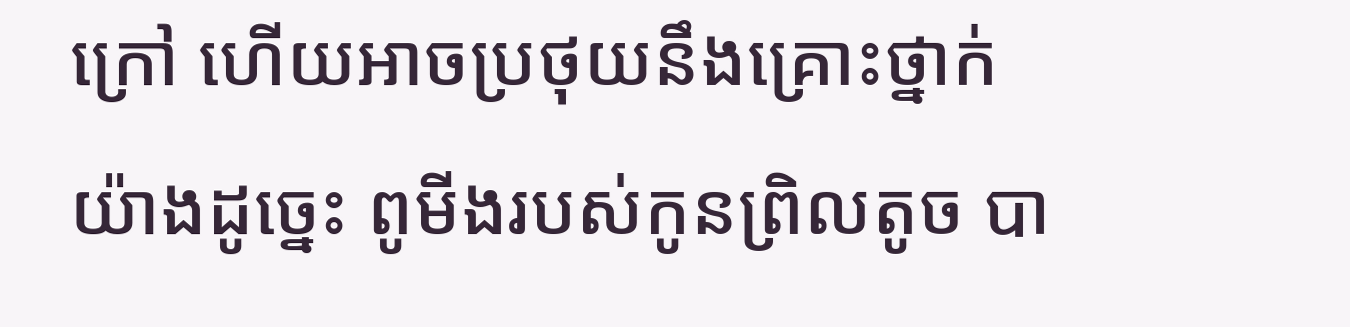ក្រៅ ហើយអាចប្រថុយនឹងគ្រោះថ្នាក់យ៉ាងដូច្នេះ ពូមីងរបស់កូនព្រិលតូច បា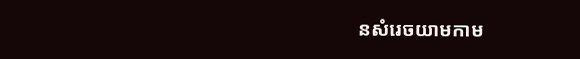នសំរេចយាមកាម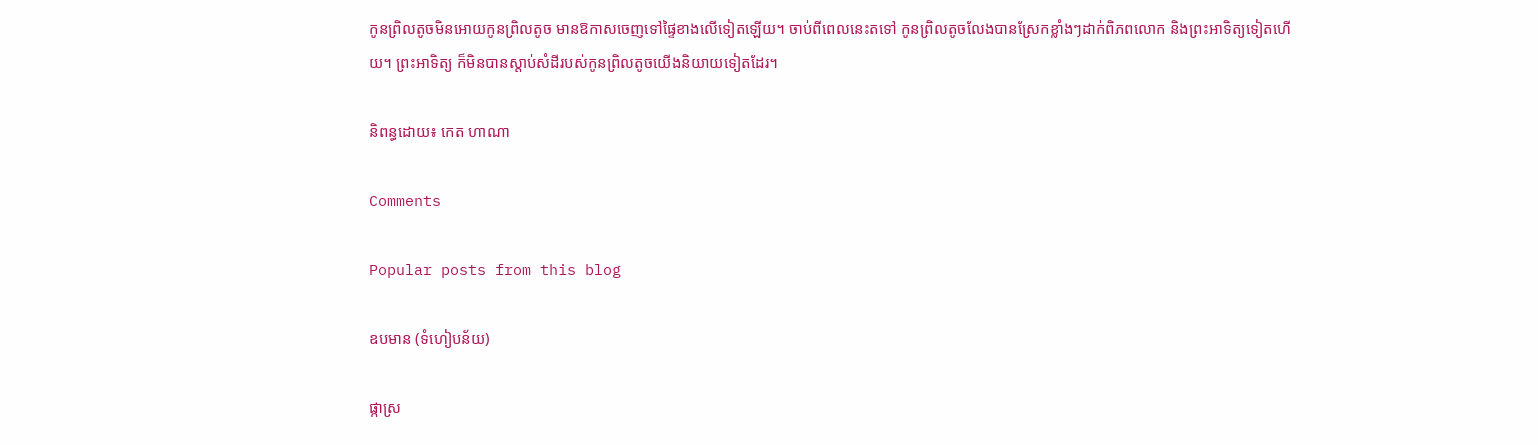កូនព្រិលតូចមិនអោយកូនព្រិលតូច មានឱកាសចេញទៅផ្ទៃខាងលើទៀតឡើយ។ ចាប់ពីពេលនេះតទៅ កូនព្រិលតូចលែងបានស្រែកខ្លាំងៗដាក់ពិភពលោក និងព្រះអាទិត្យទៀតហើយ។ ព្រះអាទិត្យ ក៏មិនបានស្តាប់សំដីរបស់កូនព្រិលតូចយើងនិយាយទៀតដែរ។

និពន្ធដោយ៖ កេត ហាណា

Comments

Popular posts from this blog

ឧបមាន (ទំហៀបន័យ)

ផ្កាស្រ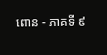ពោន - ភាគទី ៩